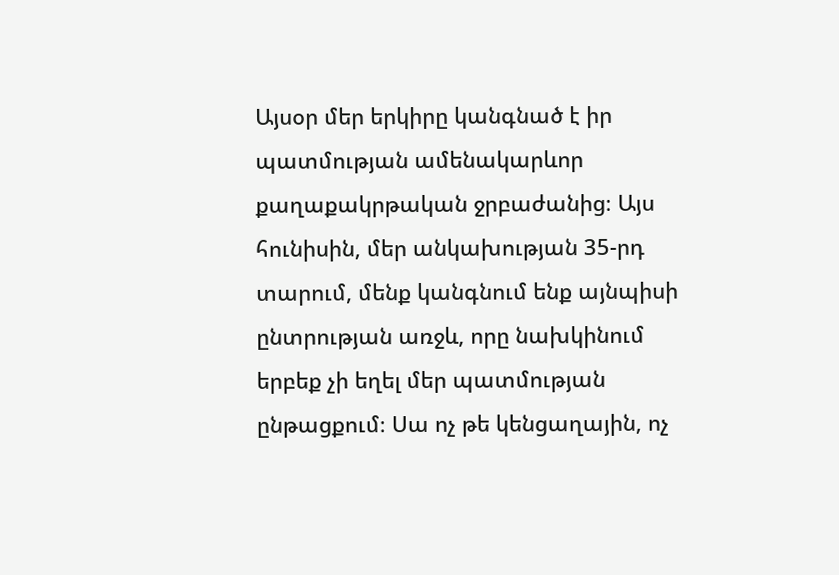Այսօր մեր երկիրը կանգնած է իր պատմության ամենակարևոր քաղաքակրթական ջրբաժանից։ Այս հունիսին, մեր անկախության 35-րդ տարում, մենք կանգնում ենք այնպիսի ընտրության առջև, որը նախկինում երբեք չի եղել մեր պատմության ընթացքում։ Սա ոչ թե կենցաղային, ոչ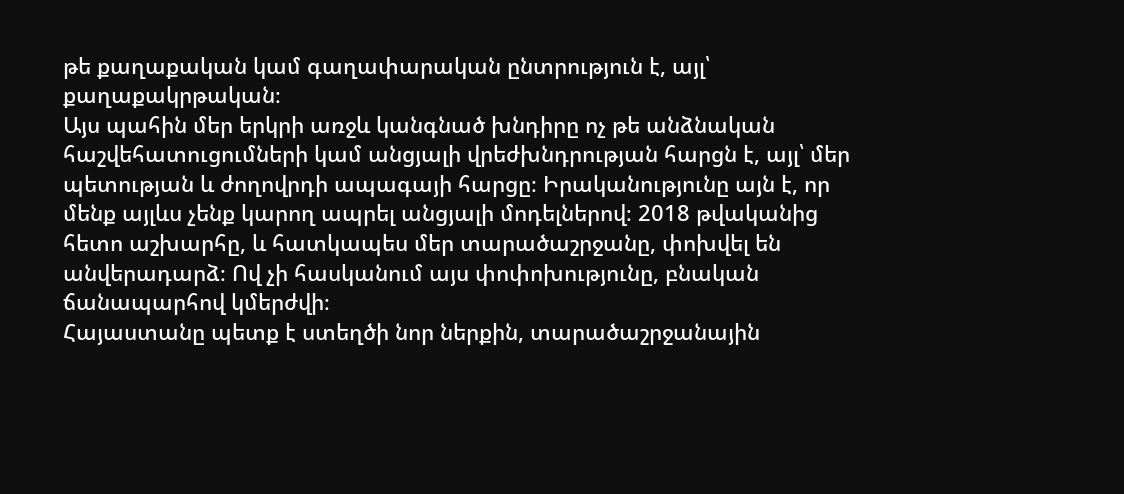թե քաղաքական կամ գաղափարական ընտրություն է, այլ՝ քաղաքակրթական։
Այս պահին մեր երկրի առջև կանգնած խնդիրը ոչ թե անձնական հաշվեհատուցումների կամ անցյալի վրեժխնդրության հարցն է, այլ՝ մեր պետության և ժողովրդի ապագայի հարցը։ Իրականությունը այն է, որ մենք այլևս չենք կարող ապրել անցյալի մոդելներով։ 2018 թվականից հետո աշխարհը, և հատկապես մեր տարածաշրջանը, փոխվել են անվերադարձ։ Ով չի հասկանում այս փոփոխությունը, բնական ճանապարհով կմերժվի։
Հայաստանը պետք է ստեղծի նոր ներքին, տարածաշրջանային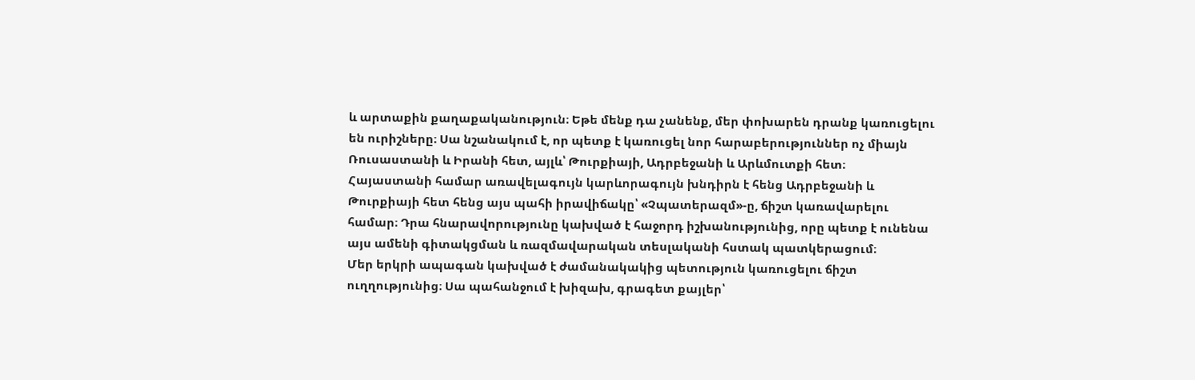և արտաքին քաղաքականություն։ Եթե մենք դա չանենք, մեր փոխարեն դրանք կառուցելու են ուրիշները։ Սա նշանակում է, որ պետք է կառուցել նոր հարաբերություններ ոչ միայն Ռուսաստանի և Իրանի հետ, այլև՝ Թուրքիայի, Ադրբեջանի և Արևմուտքի հետ։
Հայաստանի համար առավելագույն կարևորագույն խնդիրն է հենց Ադրբեջանի և Թուրքիայի հետ հենց այս պահի իրավիճակը՝ «Չպատերազմ»-ը, ճիշտ կառավարելու համար։ Դրա հնարավորությունը կախված է հաջորդ իշխանությունից, որը պետք է ունենա այս ամենի գիտակցման և ռազմավարական տեսլականի հստակ պատկերացում։
Մեր երկրի ապագան կախված է ժամանակակից պետություն կառուցելու ճիշտ ուղղությունից։ Սա պահանջում է խիզախ, գրագետ քայլեր՝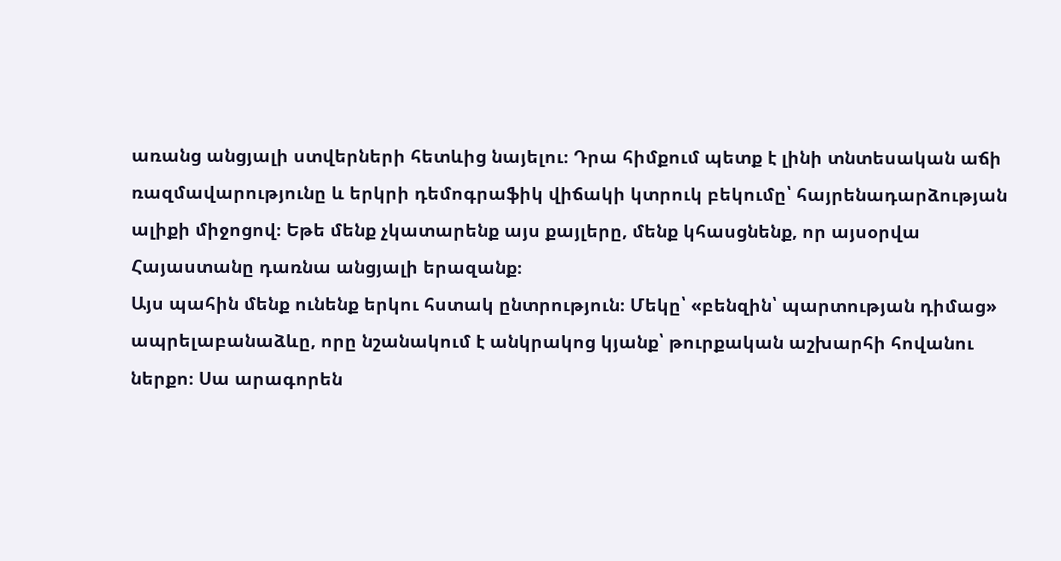առանց անցյալի ստվերների հետևից նայելու։ Դրա հիմքում պետք է լինի տնտեսական աճի ռազմավարությունը և երկրի դեմոգրաֆիկ վիճակի կտրուկ բեկումը՝ հայրենադարձության ալիքի միջոցով։ Եթե մենք չկատարենք այս քայլերը, մենք կհասցնենք, որ այսօրվա Հայաստանը դառնա անցյալի երազանք։
Այս պահին մենք ունենք երկու հստակ ընտրություն։ Մեկը՝ «բենզին՝ պարտության դիմաց» ապրելաբանաձևը, որը նշանակում է անկրակոց կյանք՝ թուրքական աշխարհի հովանու ներքո։ Սա արագորեն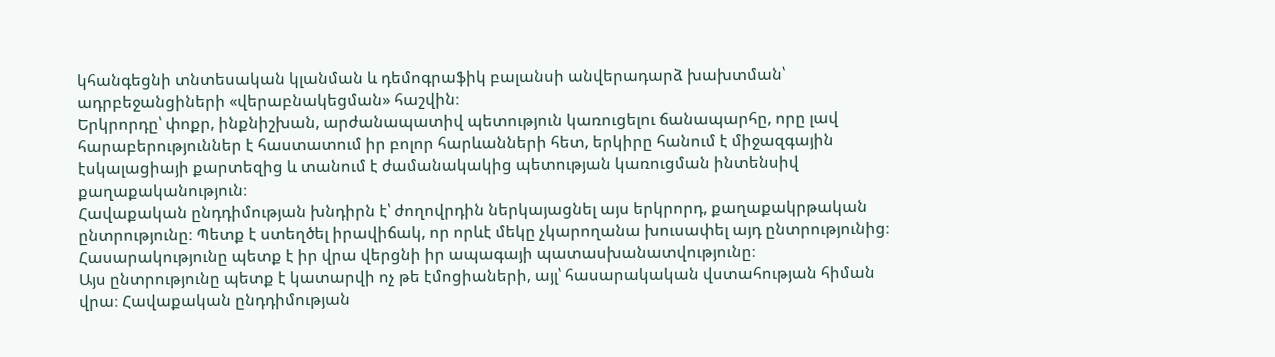կհանգեցնի տնտեսական կլանման և դեմոգրաֆիկ բալանսի անվերադարձ խախտման՝ ադրբեջանցիների «վերաբնակեցման» հաշվին։
Երկրորդը՝ փոքր, ինքնիշխան, արժանապատիվ պետություն կառուցելու ճանապարհը, որը լավ հարաբերություններ է հաստատում իր բոլոր հարևանների հետ, երկիրը հանում է միջազգային էսկալացիայի քարտեզից և տանում է ժամանակակից պետության կառուցման ինտենսիվ քաղաքականություն։
Հավաքական ընդդիմության խնդիրն է՝ ժողովրդին ներկայացնել այս երկրորդ, քաղաքակրթական ընտրությունը։ Պետք է ստեղծել իրավիճակ, որ որևէ մեկը չկարողանա խուսափել այդ ընտրությունից։ Հասարակությունը պետք է իր վրա վերցնի իր ապագայի պատասխանատվությունը։
Այս ընտրությունը պետք է կատարվի ոչ թե էմոցիաների, այլ՝ հասարակական վստահության հիման վրա։ Հավաքական ընդդիմության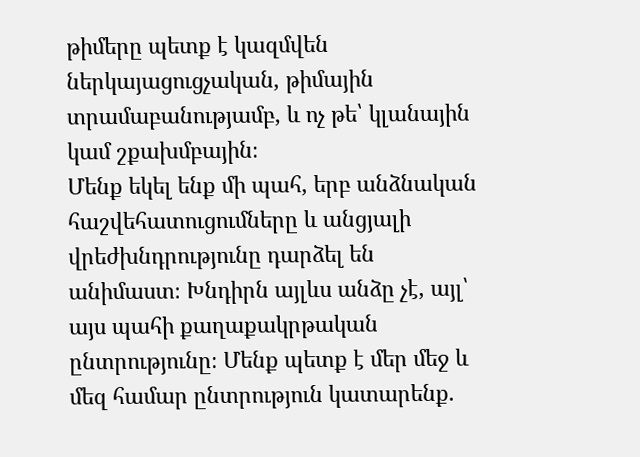թիմերը պետք է կազմվեն ներկայացուցչական, թիմային տրամաբանությամբ, և ոչ թե՝ կլանային կամ շքախմբային։
Մենք եկել ենք մի պահ, երբ անձնական հաշվեհատուցումները և անցյալի վրեժխնդրությունը դարձել են անիմաստ։ Խնդիրն այլևս անձը չէ, այլ՝ այս պահի քաղաքակրթական ընտրությունը։ Մենք պետք է մեր մեջ և մեզ համար ընտրություն կատարենք.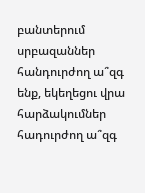բանտերում սրբազաններ հանդուրժող ա՞զգ ենք, եկեղեցու վրա հարձակումներ հադուրժող ա՞զգ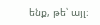ենք, թե՝ այլ։